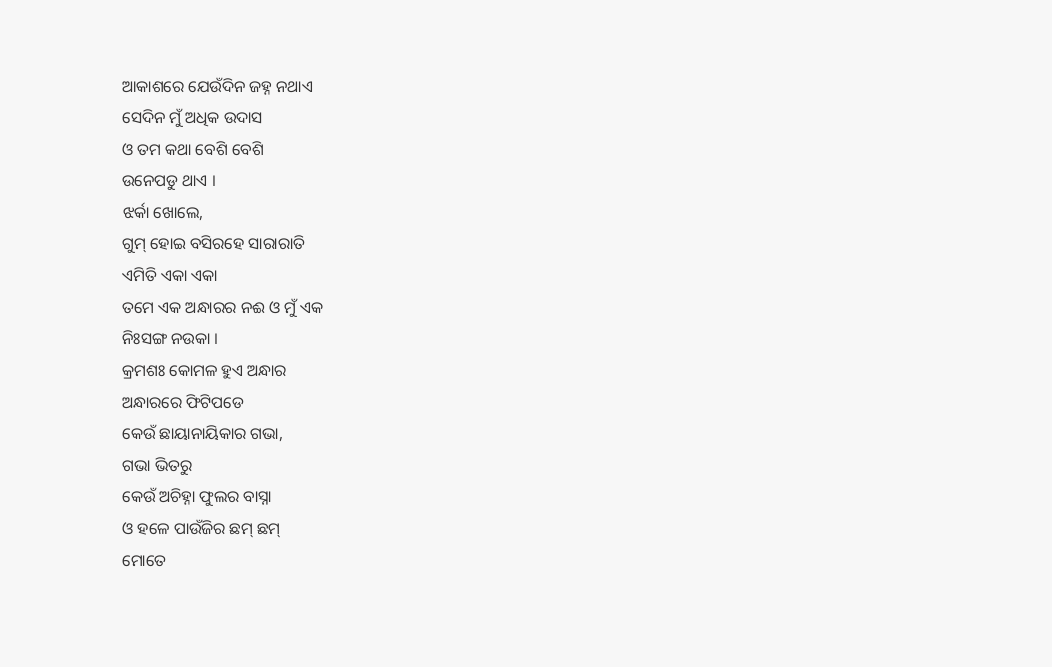ଆକାଶରେ ଯେଉଁଦିନ ଜହ୍ନ ନଥାଏ
ସେଦିନ ମୁଁ ଅଧିକ ଉଦାସ
ଓ ତମ କଥା ବେଶି ବେଶି
ଉନେପଡୁ ଥାଏ ।
ଝର୍କା ଖୋଲେ,
ଗୁମ୍ ହୋଇ ବସିରହେ ସାରାରାତି
ଏମିତି ଏକା ଏକା
ତମେ ଏକ ଅନ୍ଧାରର ନଈ ଓ ମୁଁ ଏକ
ନିଃସଙ୍ଗ ନଉକା ।
କ୍ରମଶଃ କୋମଳ ହୁଏ ଅନ୍ଧାର
ଅନ୍ଧାରରେ ଫିଟିପଡେ
କେଉଁ ଛାୟାନାୟିକାର ଗଭା,
ଗଭା ଭିତରୁ
କେଉଁ ଅଚିହ୍ନା ଫୁଲର ବାସ୍ନା
ଓ ହଳେ ପାଉଁଜିର ଛମ୍ ଛମ୍
ମୋତେ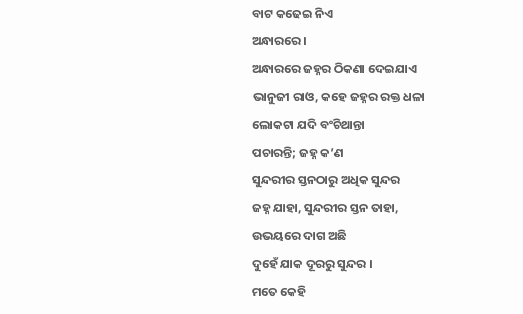ବାଟ କଢେଇ ନିଏ
ଅନ୍ଧାରରେ ।
ଅନ୍ଧାରରେ ଜହ୍ନର ଠିକଣା ଦେଇଯାଏ
ଭାନୁଜୀ ରାଓ, କହେ ଜହ୍ନର ରକ୍ତ ଧଳା
ଲୋକଟା ଯଦି ବଂଚିଥାନ୍ତା
ପଚାରନ୍ତି; ଜହ୍ନ କ’ଣ
ସୁନ୍ଦରୀର ସ୍ତନଠାରୁ ଅଧିକ ସୁନ୍ଦର
ଜହ୍ନ ଯାହା, ସୁନ୍ଦରୀର ସ୍ତନ ତାହା,
ଉଭୟରେ ଦାଗ ଅଛି
ଦୁହେଁ ଯାକ ଦୂରରୁ ସୁନ୍ଦର ।
ମତେ କେହି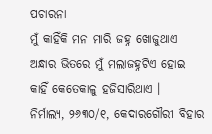ପଚାରନା
ମୁଁ କାହିଁକି ମନ ମାରି ଜହ୍ନ ଖୋଜୁଥାଏ
ଅନ୍ଧାର ଭିତରେ ମୁଁ ମଲାଜହ୍ନଟିଏ ହୋଇ
କାହିଁ କେତେକାଳୁ ହଜିସାରିଥାଏ ।
ନିର୍ମାଲ୍ୟ, ୨୬୩୦/୧, କେଦାରଗୌରୀ ବିହାର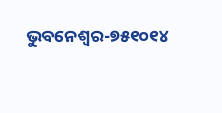ଭୁବନେଶ୍ୱର-୭୫୧୦୧୪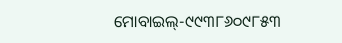ମୋବାଇଲ୍-୯୯୩୮୬୦୯୮୫୩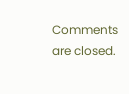Comments are closed.